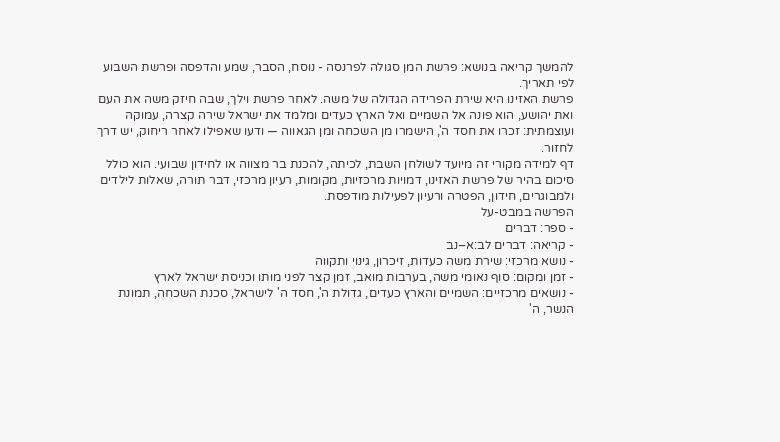להמשך קריאה בנושא: פרשת המן סגולה לפרנסה - נוסח, הסבר, שמע והדפסה ופרשת השבוע לפי תאריך.
פרשת האזינו היא שירת הפרידה הגדולה של משה. לאחר פרשת וילך, שבה חיזק משה את העם ואת יהושע, הוא פונה אל השמיים ואל הארץ כעדים ומלמד את ישראל שירה קצרה, עמוקה ועוצמתית: זכרו את חסד ה', הישמרו מן השכחה ומן הגאווה — ודעו שאפילו לאחר ריחוק, יש דרך לחזור.
דף למידה מקורי זה מיועד לשולחן השבת, לכיתה, להכנת בר מצווה או לחידון שבועי. הוא כולל סיכום בהיר של פרשת האזינו, דמויות מרכזיות, מקומות, רעיון מרכזי, דבר תורה, שאלות לילדים ולמבוגרים, חידון, הפטרה ורעיון לפעילות מודפסת.
הפרשה במבט-על
- ספר: דברים
- קריאה: דברים לב:א–נב
- נושא מרכזי: שירת משה כעדות, זיכרון, גינוי ותקווה
- זמן ומקום: סוף נאומי משה, בערבות מואב, זמן קצר לפני מותו וכניסת ישראל לארץ
- נושאים מרכזיים: השמיים והארץ כעדים, גדולת ה', חסד ה' לישראל, סכנת השכחה, תמונת הנשר, ה'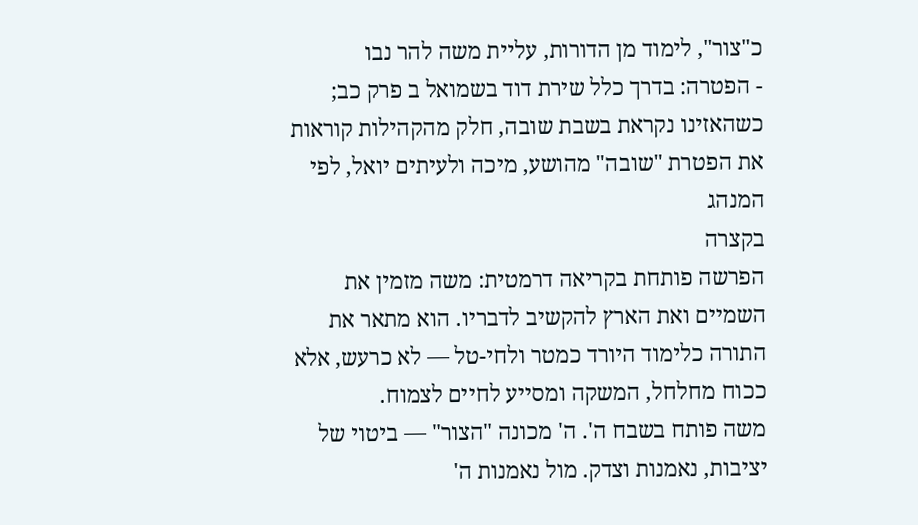כ"צור", לימוד מן הדורות, עליית משה להר נבו
- הפטרה: בדרך כלל שירת דוד בשמואל ב פרק כב; כשהאזינו נקראת בשבת שובה, חלק מהקהילות קוראות את הפטרת "שובה" מהושע, מיכה ולעיתים יואל, לפי המנהג
בקצרה
הפרשה פותחת בקריאה דרמטית: משה מזמין את השמיים ואת הארץ להקשיב לדבריו. הוא מתאר את התורה כלימוד היורד כמטר ולחי-טל — לא כרעש, אלא ככוח מחלחל, המשקה ומסייע לחיים לצמוח.
משה פותח בשבח ה'. ה' מכונה "הצור" — ביטוי של יציבות, נאמנות וצדק. מול נאמנות ה'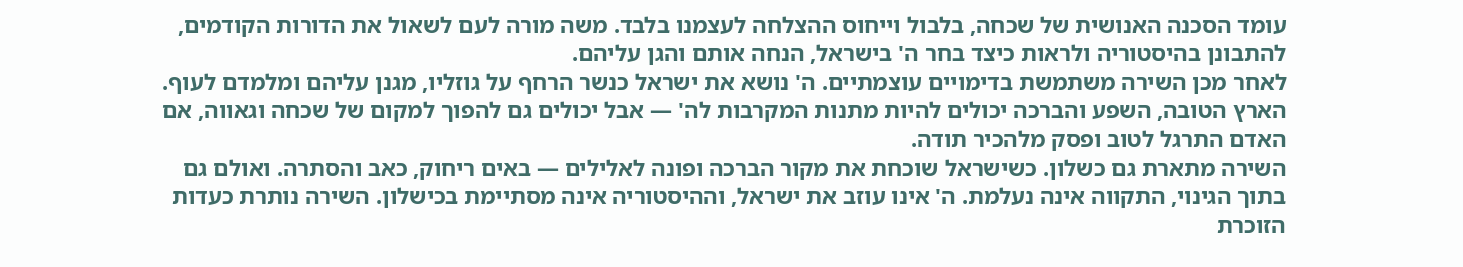עומד הסכנה האנושית של שכחה, בלבול וייחוס ההצלחה לעצמנו בלבד. משה מורה לעם לשאול את הדורות הקודמים, להתבונן בהיסטוריה ולראות כיצד בחר ה' בישראל, הנחה אותם והגן עליהם.
לאחר מכן השירה משתמשת בדימויים עוצמתיים. ה' נושא את ישראל כנשר הרחף על גוזליו, מגנן עליהם ומלמדם לעוף. הארץ הטובה, השפע והברכה יכולים להיות מתנות המקרבות לה' — אבל יכולים גם להפוך למקום של שכחה וגאווה, אם האדם התרגל לטוב ופסק מלהכיר תודה.
השירה מתארת גם כשלון. כשישראל שוכחת את מקור הברכה ופונה לאלילים — באים ריחוק, כאב והסתרה. ואולם גם בתוך הגינוי, התקווה אינה נעלמת. ה' אינו עוזב את ישראל, וההיסטוריה אינה מסתיימת בכישלון. השירה נותרת כעדות הזוכרת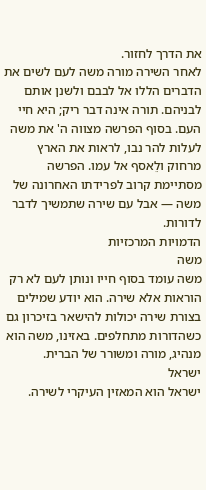את הדרך לחזור.
לאחר השירה מורה משה לעם לשים את הדברים הללו אל לבבם ולשנן אותם לבניהם. תורה אינה דבר ריק; היא חיי העם. בסוף הפרשה מצווה ה' את משה לעלות להר נבו, לראות את הארץ מרחוק ולֵאסף אל עמו. הפרשה מסתיימת קרוב לפרידתו האחרונה של משה — אבל עם שירה שתמשיך לדבר לדורות.
הדמויות המרכזיות
משה
משה עומד בסוף חייו ונותן לעם לא רק הוראות אלא שירה. הוא יודע שמילים בצורת שירה יכולות להישאר בזיכרון גם כשהדורות מתחלפים. באזינו, משה הוא מנהיג, מורה ומשורר של הברית.
ישראל
ישראל הוא המאזין העיקרי לשירה.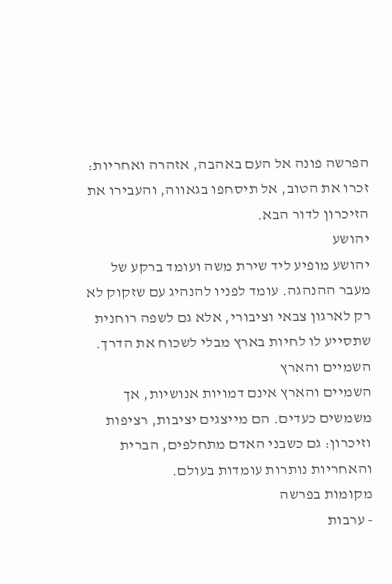הפרשה פונה אל העם באהבה, אזהרה ואחריות: זכרו את הטוב, אל תיסחפו בגאווה, והעבירו את הזיכרון לדור הבא.
יהושע
יהושע מופיע ליד שירת משה ועומד ברקע של מעבר ההנהגה. עומד לפניו להנהיג עם שזקוק לא רק לארגון צבאי וציבורי, אלא גם לשפה רוחנית שתסייע לו לחיות בארץ מבלי לשכוח את הדרך.
השמיים והארץ
השמיים והארץ אינם דמויות אנושיות, אך משמשים כעדים. הם מייצגים יציבות, רציפות וזיכרון: גם כשבני האדם מתחלפים, הברית והאחריות נותרות עומדות בעולם.
מקומות בפרשה
- ערבות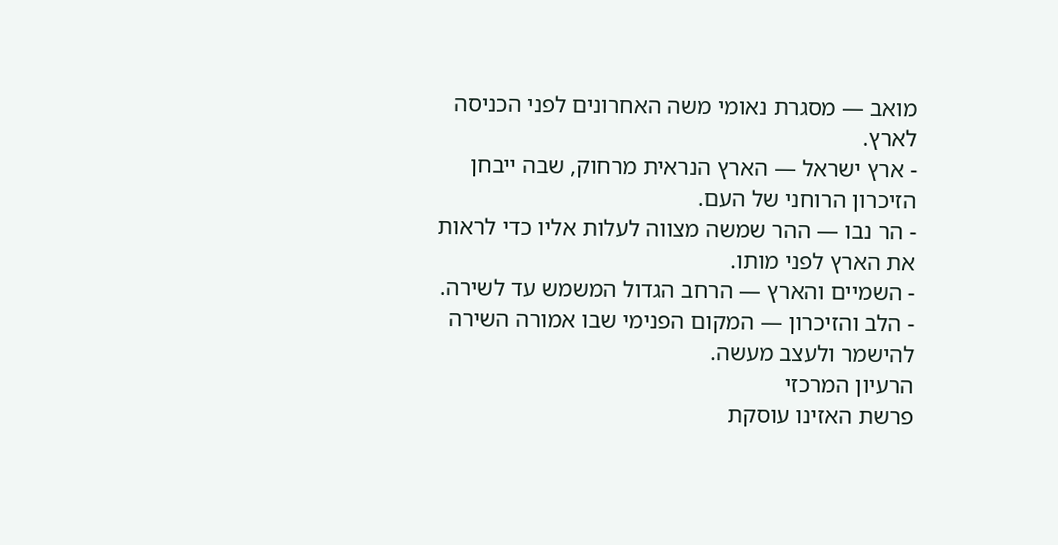מואב — מסגרת נאומי משה האחרונים לפני הכניסה לארץ.
- ארץ ישראל — הארץ הנראית מרחוק, שבה ייבחן הזיכרון הרוחני של העם.
- הר נבו — ההר שמשה מצווה לעלות אליו כדי לראות את הארץ לפני מותו.
- השמיים והארץ — הרחב הגדול המשמש עד לשירה.
- הלב והזיכרון — המקום הפנימי שבו אמורה השירה להישמר ולעצב מעשה.
הרעיון המרכזי
פרשת האזינו עוסקת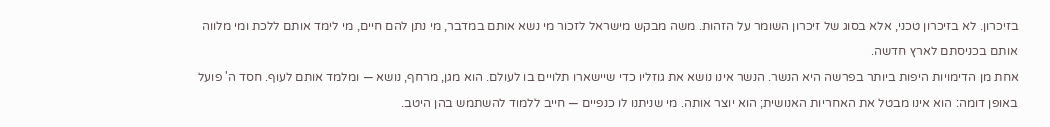בזיכרון. לא בזיכרון טכני, אלא בסוג של זיכרון השומר על הזהות. משה מבקש מישראל לזכור מי נשא אותם במדבר, מי נתן להם חיים, מי לימד אותם ללכת ומי מלווה אותם בכניסתם לארץ חדשה.
אחת מן הדימויות היפות ביותר בפרשה היא הנשר. הנשר אינו נושא את גוזליו כדי שיישארו תלויים בו לעולם. הוא מגן, מרחף, נושא — ומלמד אותם לעוף. חסד ה' פועל באופן דומה: הוא אינו מבטל את האחריות האנושית; הוא יוצר אותה. מי שניתנו לו כנפיים — חייב ללמוד להשתמש בהן היטב.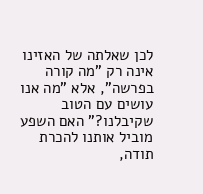לכן שאלתה של האזינו אינה רק "מה קורה בפרשה", אלא "מה אנו עושים עם הטוב שקיבלנו?" האם השפע מוביל אותנו להכרת תודה,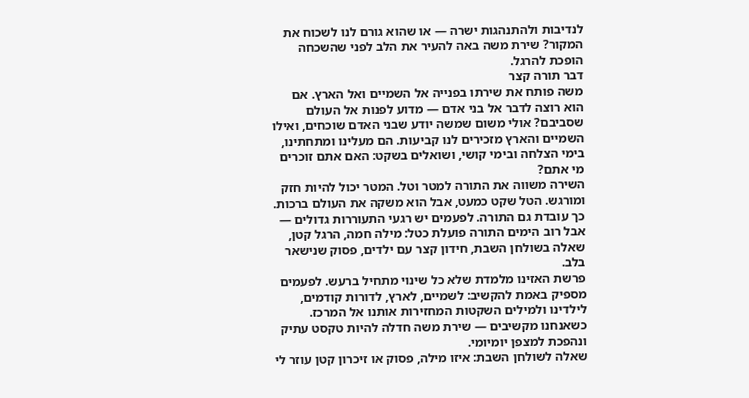לנדיבות ולהתנהגות ישרה — או שהוא גורם לנו לשכוח את המקור? שירת משה באה להעיר את הלב לפני שהשכחה הופכת להרגל.
דבר תורה קצר
משה פותח את שירתו בפנייה אל השמיים ואל הארץ. אם הוא רוצה לדבר אל בני אדם — מדוע לפנות אל העולם שסביבם? אולי משום שמשה יודע שבני האדם שוכחים, ואילו השמיים והארץ מזכירים לנו קביעות. הם מעלינו ומתחתינו, בימי הצלחה ובימי קושי, ושואלים בשקט: האם אתם זוכרים מי אתם?
השירה משווה את התורה למטר וטל. המטר יכול להיות חזק ומורגש. הטל שקט כמעט, אבל הוא משקה את העולם ברכות. כך עובדת גם התורה. לפעמים יש רגעי התעוררות גדולים — אבל רוב הימים התורה פועלת כטל: מילה חמה, הרגל קטן, שאלה בשולחן השבת, חידון קצר עם ילדים, פסוק שנישאר בלב.
פרשת האזינו מלמדת שלא כל שינוי מתחיל ברעש. לפעמים מספיק באמת להקשיב: לשמיים, לארץ, לדורות קודמים, לילדינו ולמילים השקטות המחזירות אותנו אל המרכז. כשאנחנו מקשיבים — שירת משה חדלה להיות טקסט עתיק ונהפכת למצפן יומיומי.
שאלה לשולחן השבת: איזו מילה, פסוק או זיכרון קטן עוזר לי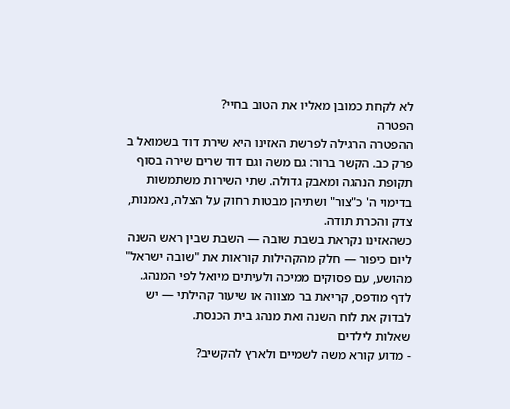לא לקחת כמובן מאליו את הטוב בחיי?
הפטרה
ההפטרה הרגילה לפרשת האזינו היא שירת דוד בשמואל ב פרק כב. הקשר ברור: גם משה וגם דוד שרים שירה בסוף תקופת הנהגה ומאבק גדולה. שתי השירות משתמשות בדימוי ה' כ"צור" ושתיהן מבטות רחוק על הצלה, נאמנות, צדק והכרת תודה.
כשהאזינו נקראת בשבת שובה — השבת שבין ראש השנה ליום כיפור — חלק מהקהילות קוראות את "שובה ישראל" מהושע, עם פסוקים ממיכה ולעיתים מיואל לפי המנהג. לדף מודפס, קריאת בר מצווה או שיעור קהילתי — יש לבדוק את לוח השנה ואת מנהג בית הכנסת.
שאלות לילדים
- מדוע קורא משה לשמיים ולארץ להקשיב?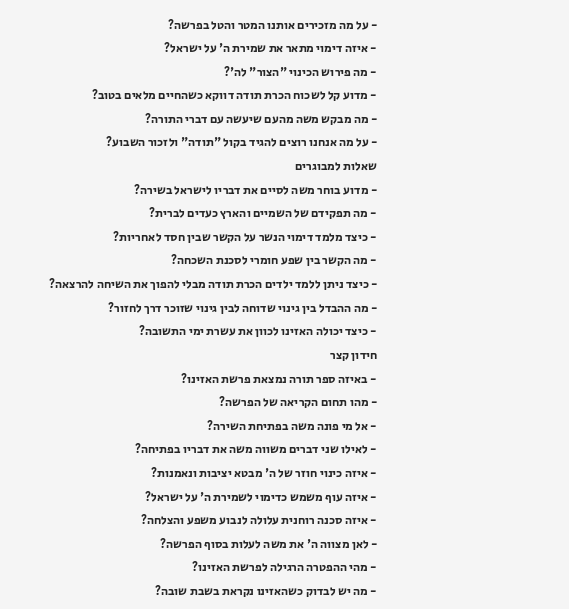- על מה מזכירים אותנו המטר והטל בפרשה?
- איזה דימוי מתאר את שמירת ה' על ישראל?
- מה פירוש הכינוי "הצור" לה'?
- מדוע קל לשכוח הכרת תודה דווקא כשהחיים מלאים בטוב?
- מה מבקש משה מהעם שיעשה עם דברי התורה?
- על מה אנחנו רוצים להגיד בקול "תודה" ולזכור השבוע?
שאלות למבוגרים
- מדוע בוחר משה לסיים את דבריו לישראל בשירה?
- מה תפקידם של השמיים והארץ כעדים לברית?
- כיצד מלמד דימוי הנשר על הקשר שבין חסד לאחריות?
- מה הקשר בין שפע חומרי לסכנת השכחה?
- כיצד ניתן ללמד ילדים הכרת תודה מבלי להפוך את השיחה להרצאה?
- מה ההבדל בין גינוי שדוחה לבין גינוי שזוכר דרך לחזור?
- כיצד יכולה האזינו לכוון את עשרת ימי התשובה?
חידון קצר
- באיזה ספר תורה נמצאת פרשת האזינו?
- מהו תחום הקריאה של הפרשה?
- אל מי פונה משה בפתיחת השירה?
- לאילו שני דברים משווה משה את דבריו בפתיחה?
- איזה כינוי חוזר של ה' מבטא יציבות ונאמנות?
- איזה עוף משמש כדימוי לשמירת ה' על ישראל?
- איזה סכנה רוחנית עלולה לנבוע משפע והצלחה?
- לאן מצווה ה' את משה לעלות בסוף הפרשה?
- מהי ההפטרה הרגילה לפרשת האזינו?
- מה יש לבדוק כשהאזינו נקראת בשבת שובה?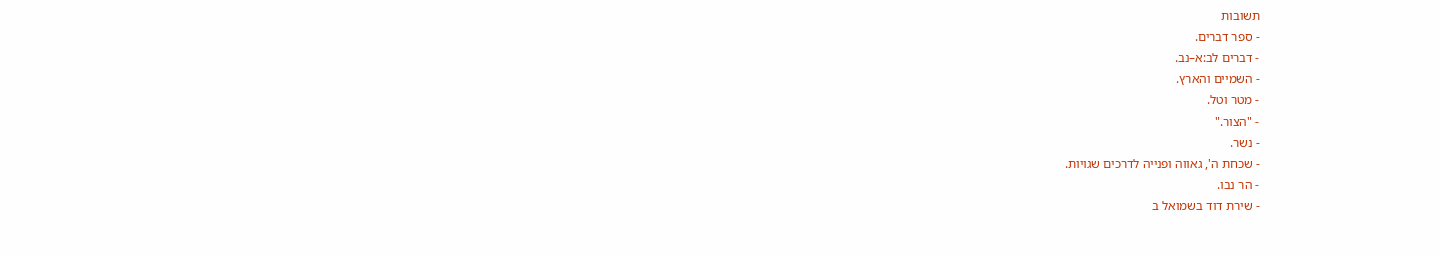תשובות
- ספר דברים.
- דברים לב:א–נב.
- השמיים והארץ.
- מטר וטל.
- "הצור."
- נשר.
- שכחת ה', גאווה ופנייה לדרכים שגויות.
- הר נבו.
- שירת דוד בשמואל ב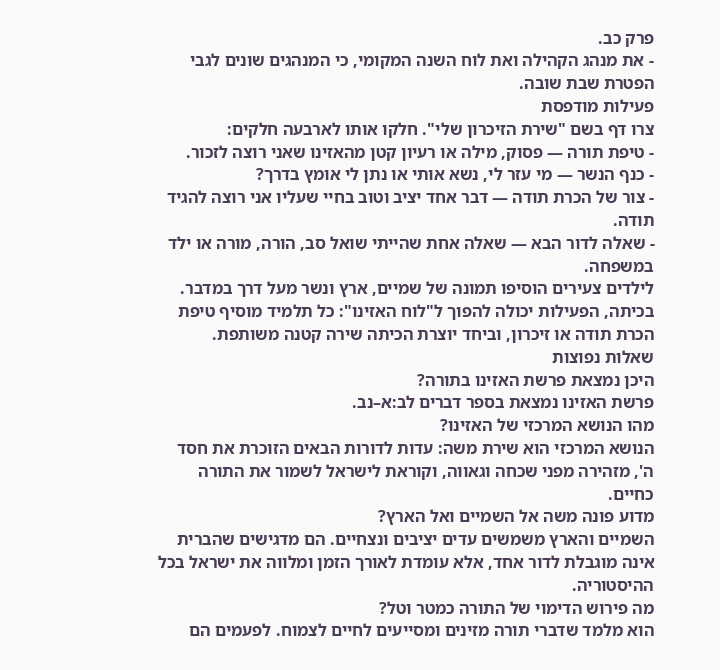פרק כב.
- את מנהג הקהילה ואת לוח השנה המקומי, כי המנהגים שונים לגבי הפטרת שבת שובה.
פעילות מודפסת
צרו דף בשם "שירת הזיכרון שלי". חלקו אותו לארבעה חלקים:
- טיפת תורה — פסוק, מילה או רעיון קטן מהאזינו שאני רוצה לזכור.
- כנף הנשר — מי עזר לי, נשא אותי או נתן לי אומץ בדרך?
- צור של הכרת תודה — דבר אחד יציב וטוב בחיי שעליו אני רוצה להגיד תודה.
- שאלה לדור הבא — שאלה אחת שהייתי שואל סב, הורה, מורה או ילד במשפחה.
לילדים צעירים הוסיפו תמונה של שמיים, ארץ ונשר מעל דרך במדבר. בכיתה, הפעילות יכולה להפוך ל"לוח האזינו": כל תלמיד מוסיף טיפת הכרת תודה או זיכרון, וביחד יוצרת הכיתה שירה קטנה משותפת.
שאלות נפוצות
היכן נמצאת פרשת האזינו בתורה?
פרשת האזינו נמצאת בספר דברים לב:א–נב.
מהו הנושא המרכזי של האזינו?
הנושא המרכזי הוא שירת משה: עדות לדורות הבאים הזוכרת את חסד ה', מזהירה מפני שכחה וגאווה, וקוראת לישראל לשמור את התורה כחיים.
מדוע פונה משה אל השמיים ואל הארץ?
השמיים והארץ משמשים עדים יציבים ונצחיים. הם מדגישים שהברית אינה מוגבלת לדור אחד, אלא עומדת לאורך הזמן ומלווה את ישראל בכל ההיסטוריה.
מה פירוש הדימוי של התורה כמטר וטל?
הוא מלמד שדברי תורה מזינים ומסייעים לחיים לצמוח. לפעמים הם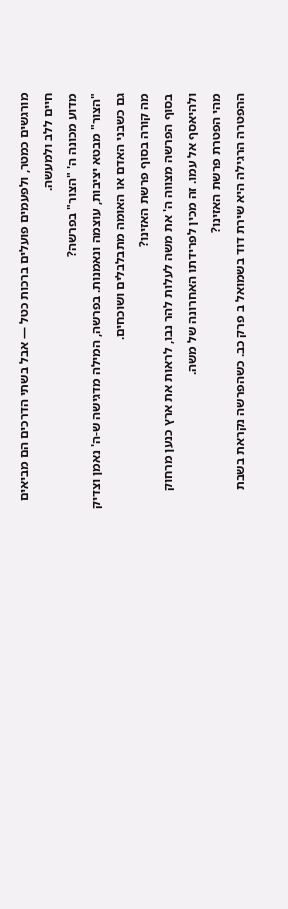מורגשים כמטר, ולפעמים פועלים ברכות כטל — אבל בשתי הדרכים הם מביאים חיים ללב ולמעשה.
מדוע מכונה ה' "הצור" בפרשה?
"הצור" מבטא יציבות, עוצמה ונאמנות. בפרשה, המילה מדגישה ש-ה' נאמן וצדיק גם כשבני האדם או האומה מתבלבלים ושוכחים.
מה קורה בסוף פרשת האזינו?
בסוף הפרשה מצווה ה' את משה לעלות להר נבו, לראות את ארץ כנען מרחוק ולהיאסף אל עמו. זה מכין לפרידתו האחרונה של משה.
מהי הפטרת פרשת האזינו?
ההפטרה הרגילה היא שירת דוד בשמואל ב פרק כב. כשהפרשה נקראת בשבת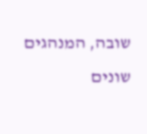שובה, המנהגים שונים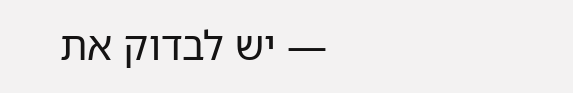— יש לבדוק את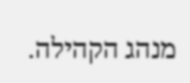מנהג הקהילה.